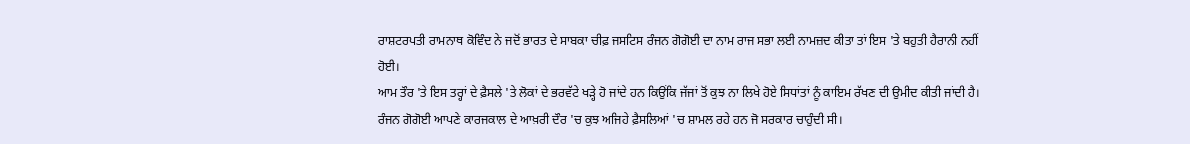ਰਾਸ਼ਟਰਪਤੀ ਰਾਮਨਾਥ ਕੋਵਿੰਦ ਨੇ ਜਦੋਂ ਭਾਰਤ ਦੇ ਸਾਬਕਾ ਚੀਫ਼ ਜਸਟਿਸ ਰੰਜਨ ਗੋਗੋਈ ਦਾ ਨਾਮ ਰਾਜ ਸਭਾ ਲਈ ਨਾਮਜ਼ਦ ਕੀਤਾ ਤਾਂ ਇਸ 'ਤੇ ਬਹੁਤੀ ਹੈਰਾਨੀ ਨਹੀਂ ਹੋਈ।
ਆਮ ਤੌਰ 'ਤੇ ਇਸ ਤਰ੍ਹਾਂ ਦੇ ਫ਼ੈਸਲੇ 'ਤੇ ਲੋਕਾਂ ਦੇ ਭਰਵੱਟੇ ਖੜ੍ਹੇ ਹੋ ਜਾਂਦੇ ਹਨ ਕਿਉਂਕਿ ਜੱਜਾਂ ਤੋਂ ਕੁਝ ਨਾ ਲਿਖੇ ਹੋਏ ਸਿਧਾਂਤਾਂ ਨੂੰ ਕਾਇਮ ਰੱਖਣ ਦੀ ਉਮੀਦ ਕੀਤੀ ਜਾਂਦੀ ਹੈ।
ਰੰਜਨ ਗੋਗੋਈ ਆਪਣੇ ਕਾਰਜਕਾਲ ਦੇ ਆਖ਼ਰੀ ਦੌਰ 'ਚ ਕੁਝ ਅਜਿਹੇ ਫ਼ੈਸਲਿਆਂ 'ਚ ਸ਼ਾਮਲ ਰਹੇ ਹਨ ਜੋ ਸਰਕਾਰ ਚਾਹੁੰਦੀ ਸੀ।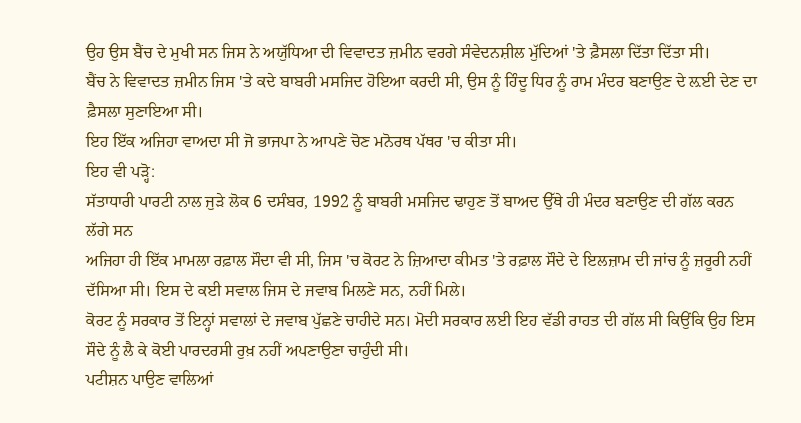ਉਹ ਉਸ ਬੈਂਚ ਦੇ ਮੁਖੀ ਸਨ ਜਿਸ ਨੇ ਅਯੁੱਧਿਆ ਦੀ ਵਿਵਾਦਤ ਜ਼ਮੀਨ ਵਰਗੇ ਸੰਵੇਦਨਸ਼ੀਲ ਮੁੱਦਿਆਂ 'ਤੇ ਫ਼ੈਸਲਾ ਦਿੱਤਾ ਦਿੱਤਾ ਸੀ।
ਬੈਂਚ ਨੇ ਵਿਵਾਦਤ ਜ਼ਮੀਨ ਜਿਸ 'ਤੇ ਕਦੇ ਬਾਬਰੀ ਮਸਜਿਦ ਹੋਇਆ ਕਰਦੀ ਸੀ, ਉਸ ਨੂੰ ਹਿੰਦੂ ਧਿਰ ਨੂੰ ਰਾਮ ਮੰਦਰ ਬਣਾਉਣ ਦੇ ਲ਼ਈ ਦੇਣ ਦਾ ਫ਼ੈਸਲਾ ਸੁਣਾਇਆ ਸੀ।
ਇਹ ਇੱਕ ਅਜਿਹਾ ਵਾਅਦਾ ਸੀ ਜੋ ਭਾਜਪਾ ਨੇ ਆਪਣੇ ਚੋਣ ਮਨੋਰਥ ਪੱਥਰ 'ਚ ਕੀਤਾ ਸੀ।
ਇਹ ਵੀ ਪੜ੍ਹੋ:
ਸੱਤਾਧਾਰੀ ਪਾਰਟੀ ਨਾਲ ਜੁੜੇ ਲੋਕ 6 ਦਸੰਬਰ, 1992 ਨੂੰ ਬਾਬਰੀ ਮਸਜਿਦ ਢਾਹੁਣ ਤੋਂ ਬਾਅਦ ਉੱਥੇ ਹੀ ਮੰਦਰ ਬਣਾਉਣ ਦੀ ਗੱਲ ਕਰਨ ਲੱਗੇ ਸਨ
ਅਜਿਹਾ ਹੀ ਇੱਕ ਮਾਮਲਾ ਰਫ਼ਾਲ ਸੌਦਾ ਵੀ ਸੀ, ਜਿਸ 'ਚ ਕੋਰਟ ਨੇ ਜ਼ਿਆਦਾ ਕੀਮਤ 'ਤੇ ਰਫ਼ਾਲ ਸੌਦੇ ਦੇ ਇਲਜ਼ਾਮ ਦੀ ਜਾਂਚ ਨੂੰ ਜ਼ਰੂਰੀ ਨਹੀਂ ਦੱਸਿਆ ਸੀ। ਇਸ ਦੇ ਕਈ ਸਵਾਲ ਜਿਸ ਦੇ ਜਵਾਬ ਮਿਲਣੇ ਸਨ, ਨਹੀਂ ਮਿਲੇ।
ਕੋਰਟ ਨੂੰ ਸਰਕਾਰ ਤੋਂ ਇਨ੍ਹਾਂ ਸਵਾਲਾਂ ਦੇ ਜਵਾਬ ਪੁੱਛਣੇ ਚਾਹੀਦੇ ਸਨ। ਮੋਦੀ ਸਰਕਾਰ ਲਈ ਇਹ ਵੱਡੀ ਰਾਹਤ ਦੀ ਗੱਲ ਸੀ ਕਿਉਂਕਿ ਉਹ ਇਸ ਸੌਦੇ ਨੂੰ ਲੈ ਕੇ ਕੋਈ ਪਾਰਦਰਸੀ ਰੁਖ਼ ਨਹੀਂ ਅਪਣਾਉਣਾ ਚਾਹੁੰਦੀ ਸੀ।
ਪਟੀਸ਼ਨ ਪਾਉਣ ਵਾਲਿਆਂ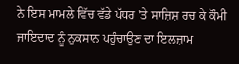ਨੇ ਇਸ ਮਾਮਲੇ ਵਿੱਚ ਵੱਡੇ ਪੱਧਰ 'ਤੇ ਸਾਜ਼ਿਸ਼ ਰਚ ਕੇ ਕੌਮੀ ਜਾਇਦਾਦ ਨੂੰ ਨੁਕਸਾਨ ਪਹੁੰਚਾਉਣ ਦਾ ਇਲਜ਼ਾਮ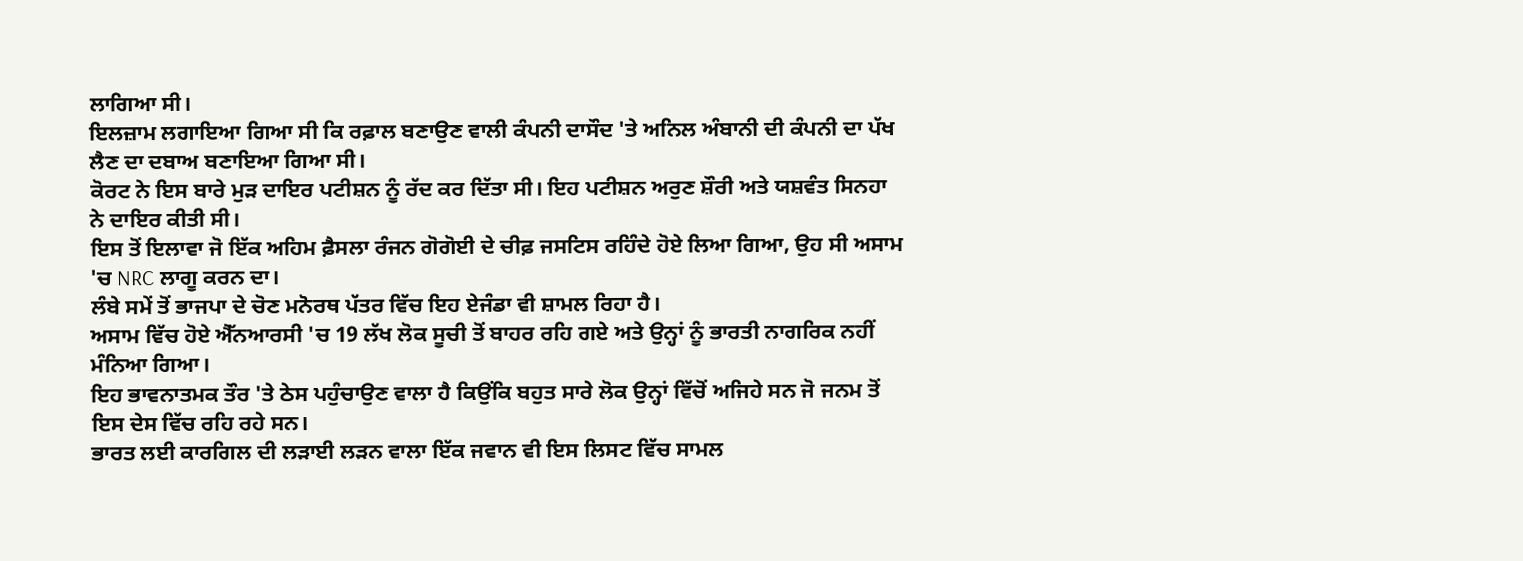ਲਾਗਿਆ ਸੀ।
ਇਲਜ਼ਾਮ ਲਗਾਇਆ ਗਿਆ ਸੀ ਕਿ ਰਫ਼ਾਲ ਬਣਾਉਣ ਵਾਲੀ ਕੰਪਨੀ ਦਾਸੌਦ 'ਤੇ ਅਨਿਲ ਅੰਬਾਨੀ ਦੀ ਕੰਪਨੀ ਦਾ ਪੱਖ ਲੈਣ ਦਾ ਦਬਾਅ ਬਣਾਇਆ ਗਿਆ ਸੀ।
ਕੋਰਟ ਨੇ ਇਸ ਬਾਰੇ ਮੁੜ ਦਾਇਰ ਪਟੀਸ਼ਨ ਨੂੰ ਰੱਦ ਕਰ ਦਿੱਤਾ ਸੀ। ਇਹ ਪਟੀਸ਼ਨ ਅਰੁਣ ਸ਼ੌਰੀ ਅਤੇ ਯਸ਼ਵੰਤ ਸਿਨਹਾ ਨੇ ਦਾਇਰ ਕੀਤੀ ਸੀ।
ਇਸ ਤੋਂ ਇਲਾਵਾ ਜੋ ਇੱਕ ਅਹਿਮ ਫ਼ੈਸਲਾ ਰੰਜਨ ਗੋਗੋਈ ਦੇ ਚੀਫ਼ ਜਸਟਿਸ ਰਹਿੰਦੇ ਹੋਏ ਲਿਆ ਗਿਆ, ਉਹ ਸੀ ਅਸਾਮ 'ਚ NRC ਲਾਗੂ ਕਰਨ ਦਾ।
ਲੰਬੇ ਸਮੇਂ ਤੋਂ ਭਾਜਪਾ ਦੇ ਚੋਣ ਮਨੋਰਥ ਪੱਤਰ ਵਿੱਚ ਇਹ ਏਜੰਡਾ ਵੀ ਸ਼ਾਮਲ ਰਿਹਾ ਹੈ।
ਅਸਾਮ ਵਿੱਚ ਹੋਏ ਐੱਨਆਰਸੀ 'ਚ 19 ਲੱਖ ਲੋਕ ਸੂਚੀ ਤੋਂ ਬਾਹਰ ਰਹਿ ਗਏ ਅਤੇ ਉਨ੍ਹਾਂ ਨੂੰ ਭਾਰਤੀ ਨਾਗਰਿਕ ਨਹੀਂ ਮੰਨਿਆ ਗਿਆ।
ਇਹ ਭਾਵਨਾਤਮਕ ਤੌਰ 'ਤੇ ਠੇਸ ਪਹੁੰਚਾਉਣ ਵਾਲਾ ਹੈ ਕਿਉਂਕਿ ਬਹੁਤ ਸਾਰੇ ਲੋਕ ਉਨ੍ਹਾਂ ਵਿੱਚੋਂ ਅਜਿਹੇ ਸਨ ਜੋ ਜਨਮ ਤੋਂ ਇਸ ਦੇਸ ਵਿੱਚ ਰਹਿ ਰਹੇ ਸਨ।
ਭਾਰਤ ਲਈ ਕਾਰਗਿਲ ਦੀ ਲੜਾਈ ਲੜਨ ਵਾਲਾ ਇੱਕ ਜਵਾਨ ਵੀ ਇਸ ਲਿਸਟ ਵਿੱਚ ਸਾਮਲ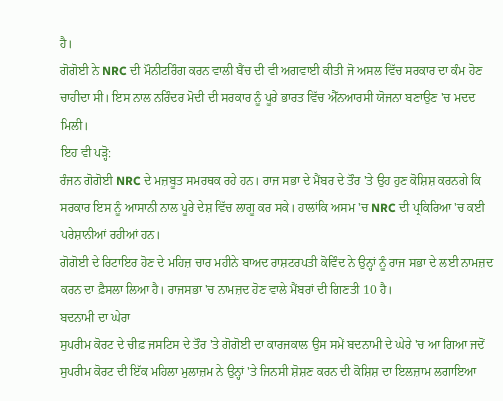ਹੈ।
ਗੋਗੋਈ ਨੇ NRC ਦੀ ਮੌਨੀਟਰਿੰਗ ਕਰਨ ਵਾਲੀ ਬੈਂਚ ਦੀ ਵੀ ਅਗਵਾਈ ਕੀਤੀ ਜੋ ਅਸਲ ਵਿੱਚ ਸਰਕਾਰ ਦਾ ਕੰਮ ਹੋਣ ਚਾਹੀਦਾ ਸੀ। ਇਸ ਨਾਲ ਨਰਿੰਦਰ ਮੋਦੀ ਦੀ ਸਰਕਾਰ ਨੂੰ ਪੂਰੇ ਭਾਰਤ ਵਿੱਚ ਐੱਨਆਰਸੀ ਯੋਜਨਾ ਬਣਾਉਣ 'ਚ ਮਦਦ ਮਿਲੀ।
ਇਹ ਵੀ ਪੜ੍ਹੋ:
ਰੰਜਨ ਗੋਗੋਈ NRC ਦੇ ਮਜ਼ਬੂਤ ਸਮਰਥਕ ਰਹੇ ਹਨ। ਰਾਜ ਸਭਾ ਦੇ ਮੈਂਬਰ ਦੇ ਤੌਰ 'ਤੇ ਉਹ ਹੁਣ ਕੋਸ਼ਿਸ਼ ਕਰਨਗੇ ਕਿ ਸਰਕਾਰ ਇਸ ਨੂੰ ਆਸਾਨੀ ਨਾਲ ਪੂਰੇ ਦੇਸ਼ ਵਿੱਚ ਲਾਗੂ ਕਰ ਸਕੇ। ਹਾਲਾਂਕਿ ਅਸਮ 'ਚ NRC ਦੀ ਪ੍ਰਕਿਰਿਆ 'ਚ ਕਈ ਪਰੇਸ਼ਾਨੀਆਂ ਰਹੀਆਂ ਹਨ।
ਗੋਗੋਈ ਦੇ ਰਿਟਾਇਰ ਹੋਣ ਦੇ ਮਹਿਜ਼ ਚਾਰ ਮਹੀਨੇ ਬਾਅਦ ਰਾਸ਼ਟਰਪਤੀ ਕੋਵਿੰਦ ਨੇ ਉਨ੍ਹਾਂ ਨੂੰ ਰਾਜ ਸਭਾ ਦੇ ਲਈ ਨਾਮਜ਼ਦ ਕਰਨ ਦਾ ਫ਼ੈਸਲਾ ਲਿਆ ਹੈ। ਰਾਜਸਭਾ 'ਚ ਨਾਮਜ਼ਦ ਹੋਣ ਵਾਲੇ ਮੈਂਬਰਾਂ ਦੀ ਗਿਣਤੀ 10 ਹੈ।
ਬਦਨਾਮੀ ਦਾ ਘੇਰਾ
ਸੁਪਰੀਮ ਕੋਰਟ ਦੇ ਚੀਫ਼ ਜਸਟਿਸ ਦੇ ਤੌਰ 'ਤੇ ਗੋਗੋਈ ਦਾ ਕਾਰਜਕਾਲ ਉਸ ਸਮੇਂ ਬਦਨਾਮੀ ਦੇ ਘੇਰੇ 'ਚ ਆ ਗਿਆ ਜਦੋਂ ਸੁਪਰੀਮ ਕੋਰਟ ਦੀ ਇੱਕ ਮਹਿਲਾ ਮੁਲਾਜ਼ਮ ਨੇ ਉਨ੍ਹਾਂ 'ਤੇ ਜਿਨਸੀ ਸ਼ੋਸ਼ਣ ਕਰਨ ਦੀ ਕੋਸ਼ਿਸ਼ ਦਾ ਇਲਜ਼ਾਮ ਲਗਾਇਆ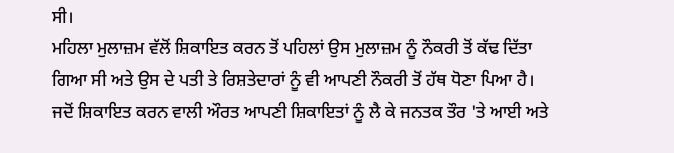ਸੀ।
ਮਹਿਲਾ ਮੁਲਾਜ਼ਮ ਵੱਲੋਂ ਸ਼ਿਕਾਇਤ ਕਰਨ ਤੋਂ ਪਹਿਲਾਂ ਉਸ ਮੁਲਾਜ਼ਮ ਨੂੰ ਨੌਕਰੀ ਤੋਂ ਕੱਢ ਦਿੱਤਾ ਗਿਆ ਸੀ ਅਤੇ ਉਸ ਦੇ ਪਤੀ ਤੇ ਰਿਸ਼ਤੇਦਾਰਾਂ ਨੂੰ ਵੀ ਆਪਣੀ ਨੌਕਰੀ ਤੋਂ ਹੱਥ ਧੋਣਾ ਪਿਆ ਹੈ।
ਜਦੋਂ ਸ਼ਿਕਾਇਤ ਕਰਨ ਵਾਲੀ ਔਰਤ ਆਪਣੀ ਸ਼ਿਕਾਇਤਾਂ ਨੂੰ ਲੈ ਕੇ ਜਨਤਕ ਤੌਰ 'ਤੇ ਆਈ ਅਤੇ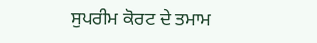ਸੁਪਰੀਮ ਕੋਰਟ ਦੇ ਤਮਾਮ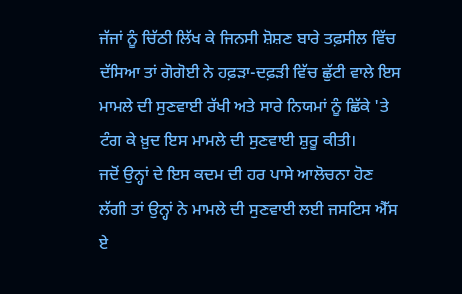ਜੱਜਾਂ ਨੂੰ ਚਿੱਠੀ ਲਿੱਖ ਕੇ ਜਿਨਸੀ ਸ਼ੋਸ਼ਣ ਬਾਰੇ ਤਫ਼ਸੀਲ ਵਿੱਚ ਦੱਸਿਆ ਤਾਂ ਗੋਗੋਈ ਨੇ ਹਫ਼ੜਾ-ਦਫ਼ੜੀ ਵਿੱਚ ਛੁੱਟੀ ਵਾਲੇ ਇਸ ਮਾਮਲੇ ਦੀ ਸੁਣਵਾਈ ਰੱਖੀ ਅਤੇ ਸਾਰੇ ਨਿਯਮਾਂ ਨੂੰ ਛਿੱਕੇ 'ਤੇ ਟੰਗ ਕੇ ਖ਼ੁਦ ਇਸ ਮਾਮਲੇ ਦੀ ਸੁਣਵਾਈ ਸ਼ੁਰੂ ਕੀਤੀ।
ਜਦੋਂ ਉਨ੍ਹਾਂ ਦੇ ਇਸ ਕਦਮ ਦੀ ਹਰ ਪਾਸੇ ਆਲੋਚਨਾ ਹੋਣ ਲੱਗੀ ਤਾਂ ਉਨ੍ਹਾਂ ਨੇ ਮਾਮਲੇ ਦੀ ਸੁਣਵਾਈ ਲਈ ਜਸਟਿਸ ਐੱਸ ਏ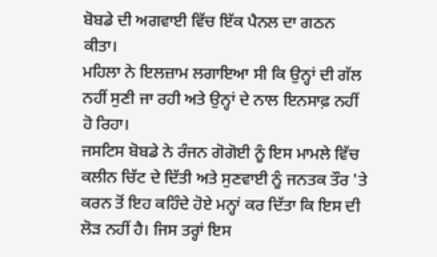ਬੋਬਡੇ ਦੀ ਅਗਵਾਈ ਵਿੱਚ ਇੱਕ ਪੈਨਲ ਦਾ ਗਠਨ ਕੀਤਾ।
ਮਹਿਲਾ ਨੇ ਇਲਜ਼ਾਮ ਲਗਾਇਆ ਸੀ ਕਿ ਉਨ੍ਹਾਂ ਦੀ ਗੱਲ ਨਹੀਂ ਸੁਣੀ ਜਾ ਰਹੀ ਅਤੇ ਉਨ੍ਹਾਂ ਦੇ ਨਾਲ ਇਨਸਾਫ਼ ਨਹੀਂ ਹੋ ਰਿਹਾ।
ਜਸਟਿਸ ਬੋਬਡੇ ਨੇ ਰੰਜਨ ਗੋਗੋਈ ਨੂੰ ਇਸ ਮਾਮਲੇ ਵਿੱਚ ਕਲੀਨ ਚਿੱਟ ਦੇ ਦਿੱਤੀ ਅਤੇ ਸੁਣਵਾਈ ਨੂੰ ਜਨਤਕ ਤੌਰ 'ਤੇ ਕਰਨ ਤੋਂ ਇਹ ਕਹਿੰਦੇ ਹੋਏ ਮਨ੍ਹਾਂ ਕਰ ਦਿੱਤਾ ਕਿ ਇਸ ਦੀ ਲੋੜ ਨਹੀਂ ਹੈ। ਜਿਸ ਤਰ੍ਹਾਂ ਇਸ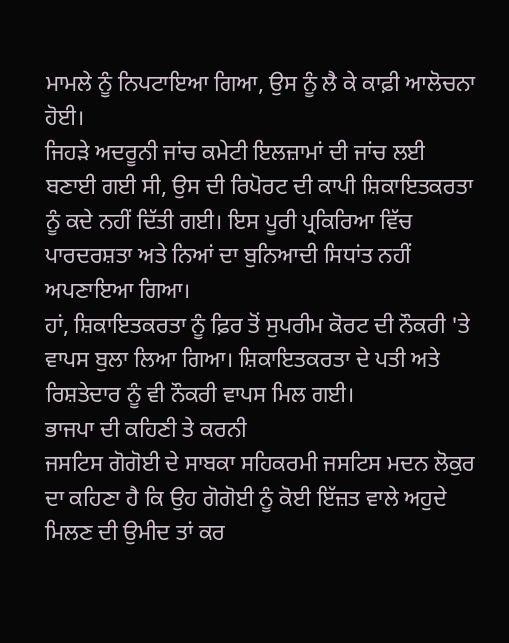ਮਾਮਲੇ ਨੂੰ ਨਿਪਟਾਇਆ ਗਿਆ, ਉਸ ਨੂੰ ਲੈ ਕੇ ਕਾਫ਼ੀ ਆਲੋਚਨਾ ਹੋਈ।
ਜਿਹੜੇ ਅਦਰੂਨੀ ਜਾਂਚ ਕਮੇਟੀ ਇਲਜ਼ਾਮਾਂ ਦੀ ਜਾਂਚ ਲਈ ਬਣਾਈ ਗਈ ਸੀ, ਉਸ ਦੀ ਰਿਪੋਰਟ ਦੀ ਕਾਪੀ ਸ਼ਿਕਾਇਤਕਰਤਾ ਨੂੰ ਕਦੇ ਨਹੀਂ ਦਿੱਤੀ ਗਈ। ਇਸ ਪੂਰੀ ਪ੍ਰਕਿਰਿਆ ਵਿੱਚ ਪਾਰਦਰਸ਼ਤਾ ਅਤੇ ਨਿਆਂ ਦਾ ਬੁਨਿਆਦੀ ਸਿਧਾਂਤ ਨਹੀਂ ਅਪਣਾਇਆ ਗਿਆ।
ਹਾਂ, ਸ਼ਿਕਾਇਤਕਰਤਾ ਨੂੰ ਫ਼ਿਰ ਤੋਂ ਸੁਪਰੀਮ ਕੋਰਟ ਦੀ ਨੌਕਰੀ 'ਤੇ ਵਾਪਸ ਬੁਲਾ ਲਿਆ ਗਿਆ। ਸ਼ਿਕਾਇਤਕਰਤਾ ਦੇ ਪਤੀ ਅਤੇ ਰਿਸ਼ਤੇਦਾਰ ਨੂੰ ਵੀ ਨੌਕਰੀ ਵਾਪਸ ਮਿਲ ਗਈ।
ਭਾਜਪਾ ਦੀ ਕਹਿਣੀ ਤੇ ਕਰਨੀ
ਜਸਟਿਸ ਗੋਗੋਈ ਦੇ ਸਾਬਕਾ ਸਹਿਕਰਮੀ ਜਸਟਿਸ ਮਦਨ ਲੋਕੁਰ ਦਾ ਕਹਿਣਾ ਹੈ ਕਿ ਉਹ ਗੋਗੋਈ ਨੂੰ ਕੋਈ ਇੱਜ਼ਤ ਵਾਲੇ ਅਹੁਦੇ ਮਿਲਣ ਦੀ ਉਮੀਦ ਤਾਂ ਕਰ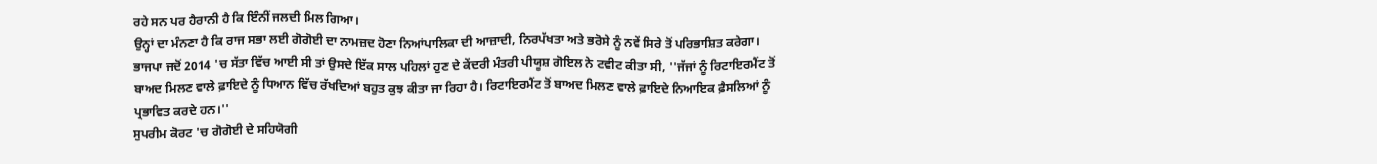ਰਹੇ ਸਨ ਪਰ ਹੈਰਾਨੀ ਹੈ ਕਿ ਇੰਨੀਂ ਜਲਦੀ ਮਿਲ ਗਿਆ।
ਉਨ੍ਹਾਂ ਦਾ ਮੰਨਣਾ ਹੈ ਕਿ ਰਾਜ ਸਭਾ ਲਈ ਗੋਗੋਈ ਦਾ ਨਾਮਜ਼ਦ ਹੋਣਾ ਨਿਆਂਪਾਲਿਕਾ ਦੀ ਆਜ਼ਾਦੀ, ਨਿਰਪੱਖਤਾ ਅਤੇ ਭਰੋਸੇ ਨੂੰ ਨਵੇਂ ਸਿਰੇ ਤੋਂ ਪਰਿਭਾਸ਼ਿਤ ਕਰੇਗਾ।
ਭਾਜਪਾ ਜਦੋਂ 2014 'ਚ ਸੱਤਾ ਵਿੱਚ ਆਈ ਸੀ ਤਾਂ ਉਸਦੇ ਇੱਕ ਸਾਲ ਪਹਿਲਾਂ ਹੁਣ ਦੇ ਕੇਂਦਰੀ ਮੰਤਰੀ ਪੀਯੂਸ਼ ਗੋਇਲ ਨੇ ਟਵੀਟ ਕੀਤਾ ਸੀ, ''ਜੱਜਾਂ ਨੂੰ ਰਿਟਾਇਰਮੈਂਟ ਤੋਂ ਬਾਅਦ ਮਿਲਣ ਵਾਲੇ ਫ਼ਾਇਦੇ ਨੂੰ ਧਿਆਨ ਵਿੱਚ ਰੱਖਦਿਆਂ ਬਹੁਤ ਕੁਝ ਕੀਤਾ ਜਾ ਰਿਹਾ ਹੈ। ਰਿਟਾਇਰਮੈਂਟ ਤੋਂ ਬਾਅਦ ਮਿਲਣ ਵਾਲੇ ਫ਼ਾਇਦੇ ਨਿਆਇਕ ਫ਼ੈਸਲਿਆਂ ਨੂੰ ਪ੍ਰਭਾਵਿਤ ਕਰਦੇ ਹਨ।''
ਸੁਪਰੀਮ ਕੋਰਟ 'ਚ ਗੋਗੋਈ ਦੇ ਸਹਿਯੋਗੀ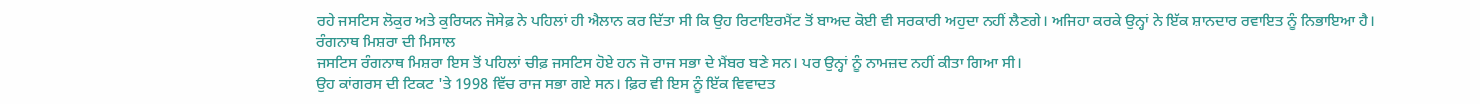ਰਹੇ ਜਸਟਿਸ ਲੋਕੁਰ ਅਤੇ ਕੁਰਿਯਨ ਜੋਸੇਫ਼ ਨੇ ਪਹਿਲਾਂ ਹੀ ਐਲਾਨ ਕਰ ਦਿੱਤਾ ਸੀ ਕਿ ਉਹ ਰਿਟਾਇਰਮੈਂਟ ਤੋਂ ਬਾਅਦ ਕੋਈ ਵੀ ਸਰਕਾਰੀ ਅਹੁਦਾ ਨਹੀਂ ਲੈਣਗੇ। ਅਜਿਹਾ ਕਰਕੇ ਉਨ੍ਹਾਂ ਨੇ ਇੱਕ ਸ਼ਾਨਦਾਰ ਰਵਾਇਤ ਨੂੰ ਨਿਭਾਇਆ ਹੈ।
ਰੰਗਨਾਥ ਮਿਸ਼ਰਾ ਦੀ ਮਿਸਾਲ
ਜਸਟਿਸ ਰੰਗਨਾਥ ਮਿਸ਼ਰਾ ਇਸ ਤੋਂ ਪਹਿਲਾਂ ਚੀਫ਼ ਜਸਟਿਸ ਹੋਏ ਹਨ ਜੋ ਰਾਜ ਸਭਾ ਦੇ ਮੈਂਬਰ ਬਣੇ ਸਨ। ਪਰ ਉਨ੍ਹਾਂ ਨੂੰ ਨਾਮਜ਼ਦ ਨਹੀਂ ਕੀਤਾ ਗਿਆ ਸੀ।
ਉਹ ਕਾਂਗਰਸ ਦੀ ਟਿਕਟ 'ਤੇ 1998 ਵਿੱਚ ਰਾਜ ਸਭਾ ਗਏ ਸਨ। ਫ਼ਿਰ ਵੀ ਇਸ ਨੂੰ ਇੱਕ ਵਿਵਾਦਤ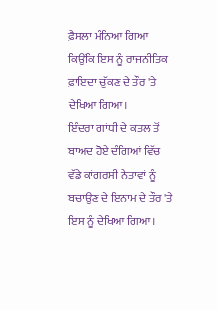ਫ਼ੈਸਲਾ ਮੰਨਿਆ ਗਿਆ ਕਿਉਂਕਿ ਇਸ ਨੂੰ ਰਾਜਨੀਤਿਕ ਫ਼ਾਇਦਾ ਚੁੱਕਣ ਦੇ ਤੌਰ 'ਤੇ ਦੇਖਿਆ ਗਿਆ।
ਇੰਦਰਾ ਗਾਂਧੀ ਦੇ ਕਤਲ ਤੋਂ ਬਾਅਦ ਹੋਏ ਦੰਗਿਆਂ ਵਿੱਚ ਵੱਡੇ ਕਾਂਗਰਸੀ ਨੇਤਾਵਾਂ ਨੂੰ ਬਚਾਉਣ ਦੇ ਇਨਾਮ ਦੇ ਤੌਰ 'ਤੇ ਇਸ ਨੂੰ ਦੇਖਿਆ ਗਿਆ।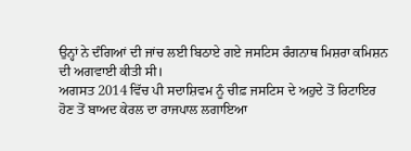ਉਨ੍ਹਾਂ ਨੇ ਦੰਗਿਆਂ ਦੀ ਜਾਂਚ ਲਈ ਬਿਠਾਏ ਗਏ ਜਸਟਿਸ ਰੰਗਨਾਥ ਮਿਸ਼ਰਾ ਕਮਿਸ਼ਨ ਦੀ ਅਗਵਾਈ ਕੀਤੀ ਸੀ।
ਅਗਸਤ 2014 ਵਿੱਚ ਪੀ ਸਦਾਸ਼ਿਵਮ ਨੂੰ ਚੀਫ਼ ਜਸਟਿਸ ਦੇ ਅਹੁਦੇ ਤੋਂ ਰਿਟਾਇਰ ਹੋਣ ਤੋਂ ਬਾਅਦ ਕੇਰਲ ਦਾ ਰਾਜਪਾਲ ਲਗਾਇਆ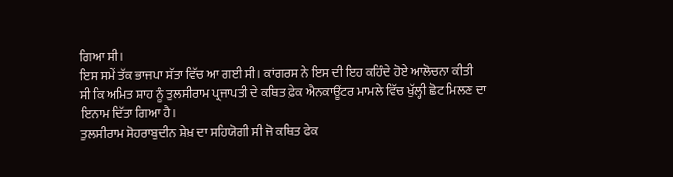ਗਿਆ ਸੀ।
ਇਸ ਸਮੇਂ ਤੱਕ ਭਾਜਪਾ ਸੱਤਾ ਵਿੱਚ ਆ ਗਈ ਸੀ। ਕਾਂਗਰਸ ਨੇ ਇਸ ਦੀ ਇਹ ਕਹਿੰਦੇ ਹੋਏ ਆਲੋਚਨਾ ਕੀਤੀ ਸੀ ਕਿ ਅਮਿਤ ਸ਼ਾਹ ਨੂੰ ਤੁਲਸੀਰਾਮ ਪ੍ਰਜਾਪਤੀ ਦੇ ਕਥਿਤ ਫ਼ੇਕ ਐਨਕਾਊਂਟਰ ਮਾਮਲੇ ਵਿੱਚ ਖੁੱਲ੍ਹੀ ਛੋਟ ਮਿਲਣ ਦਾ ਇਨਾਮ ਦਿੱਤਾ ਗਿਆ ਹੈ।
ਤੁਲਸੀਰਾਮ ਸੋਹਰਾਬੁਦੀਨ ਸ਼ੇਖ਼ ਦਾ ਸਹਿਯੋਗੀ ਸੀ ਜੋ ਕਥਿਤ ਫੇਕ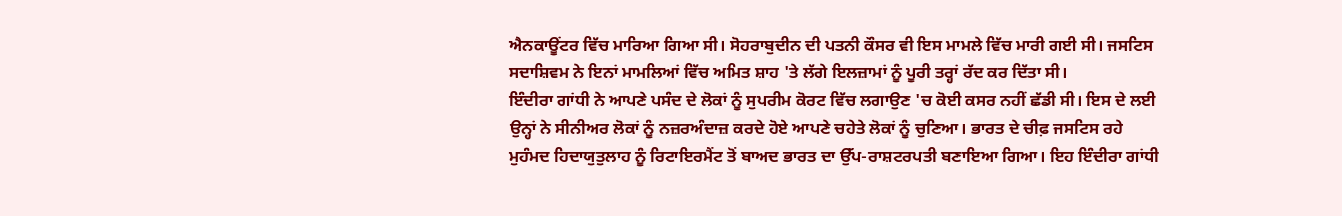ਐਨਕਾਊਂਟਰ ਵਿੱਚ ਮਾਰਿਆ ਗਿਆ ਸੀ। ਸੋਹਰਾਬੁਦੀਨ ਦੀ ਪਤਨੀ ਕੌਸਰ ਵੀ ਇਸ ਮਾਮਲੇ ਵਿੱਚ ਮਾਰੀ ਗਈ ਸੀ। ਜਸਟਿਸ ਸਦਾਸ਼ਿਵਮ ਨੇ ਇਨਾਂ ਮਾਮਲਿਆਂ ਵਿੱਚ ਅਮਿਤ ਸ਼ਾਹ 'ਤੇ ਲੱਗੇ ਇਲਜ਼ਾਮਾਂ ਨੂੰ ਪੂਰੀ ਤਰ੍ਹਾਂ ਰੱਦ ਕਰ ਦਿੱਤਾ ਸੀ।
ਇੰਦੀਰਾ ਗਾਂਧੀ ਨੇ ਆਪਣੇ ਪਸੰਦ ਦੇ ਲੋਕਾਂ ਨੂੰ ਸੁਪਰੀਮ ਕੋਰਟ ਵਿੱਚ ਲਗਾਉਣ 'ਚ ਕੋਈ ਕਸਰ ਨਹੀਂ ਛੱਡੀ ਸੀ। ਇਸ ਦੇ ਲਈ ਉਨ੍ਹਾਂ ਨੇ ਸੀਨੀਅਰ ਲੋਕਾਂ ਨੂੰ ਨਜ਼ਰਅੰਦਾਜ਼ ਕਰਦੇ ਹੋਏ ਆਪਣੇ ਚਹੇਤੇ ਲੋਕਾਂ ਨੂੰ ਚੁਣਿਆ। ਭਾਰਤ ਦੇ ਚੀਫ਼ ਜਸਟਿਸ ਰਹੇ ਮੁਹੰਮਦ ਹਿਦਾਯੁਤੁਲਾਹ ਨੂੰ ਰਿਟਾਇਰਮੈਂਟ ਤੋਂ ਬਾਅਦ ਭਾਰਤ ਦਾ ਉੱਪ-ਰਾਸ਼ਟਰਪਤੀ ਬਣਾਇਆ ਗਿਆ। ਇਹ ਇੰਦੀਰਾ ਗਾਂਧੀ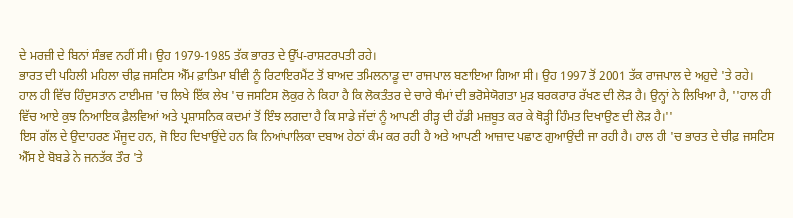ਦੇ ਮਰਜ਼ੀ ਦੇ ਬਿਨਾਂ ਸੰਭਵ ਨਹੀਂ ਸੀ। ਉਹ 1979-1985 ਤੱਕ ਭਾਰਤ ਦੇ ਉੱਪ-ਰਾਸ਼ਟਰਪਤੀ ਰਹੇ।
ਭਾਰਤ ਦੀ ਪਹਿਲੀ ਮਹਿਲਾ ਚੀਫ਼ ਜਸਟਿਸ ਐੱਮ ਫ਼ਾਤਿਮਾ ਬੀਵੀ ਨੂੰ ਰਿਟਾਇਰਮੈਂਟ ਤੋਂ ਬਾਅਦ ਤਮਿਲਨਾਡੂ ਦਾ ਰਾਜਪਾਲ ਬਣਾਇਆ ਗਿਆ ਸੀ। ਉਹ 1997 ਤੋਂ 2001 ਤੱਕ ਰਾਜਪਾਲ ਦੇ ਅਹੁਦੇ 'ਤੇ ਰਹੇ।
ਹਾਲ ਹੀ ਵਿੱਚ ਹਿੰਦੁਸਤਾਨ ਟਾਈਮਜ਼ 'ਚ ਲਿਖੇ ਇੱਕ ਲੇਖ 'ਚ ਜਸਟਿਸ ਲੋਕੁਰ ਨੇ ਕਿਹਾ ਹੈ ਕਿ ਲੋਕਤੰਤਰ ਦੇ ਚਾਰੇ ਥੰਮਾਂ ਦੀ ਭਰੋਸੇਯੋਗਤਾ ਮੁੜ ਬਰਕਰਾਰ ਰੱਖਣ ਦੀ ਲੋੜ ਹੈ। ਉਨ੍ਹਾਂ ਨੇ ਲਿਖਿਆ ਹੈ, ''ਹਾਲ ਹੀ ਵਿੱਚ ਆਏ ਕੁਝ ਨਿਆਇਕ ਫ਼ੈਲਵਿਆਂ ਅਤੇ ਪ੍ਰਸ਼ਾਸਨਿਕ ਕਦਮਾਂ ਤੋਂ ਇੰਝ ਲਗਦਾ ਹੈ ਕਿ ਸਾਡੇ ਜੱਦਾਂ ਨੂੰ ਆਪਣੀ ਰੀੜ੍ਹ ਦੀ ਹੱਡੀ ਮਜ਼ਬੂਤ ਕਰ ਕੇ ਥੋੜ੍ਹੀ ਹਿੰਮਤ ਦਿਖਾਉਣ ਦੀ ਲੋੜ ਹੈ।''
ਇਸ ਗੱਲ ਦੇ ਉਦਾਹਰਣ ਮੌਜੂਦ ਹਨ, ਜੋ ਇਹ ਦਿਖਾਉਂਦੇ ਹਨ ਕਿ ਨਿਆਂਪਾਲਿਕਾ ਦਬਾਅ ਹੇਠਾਂ ਕੰਮ ਕਰ ਰਹੀ ਹੈ ਅਤੇ ਆਪਣੀ ਆਜ਼ਾਦ ਪਛਾਣ ਗੁਆਉਂਦੀ ਜਾ ਰਹੀ ਹੈ। ਹਾਲ ਹੀ 'ਚ ਭਾਰਤ ਦੇ ਚੀਫ਼ ਜਸਟਿਸ ਐੱਸ ਏ ਬੋਬਡੇ ਨੇ ਜਨਤੱਕ ਤੌਰ 'ਤੇ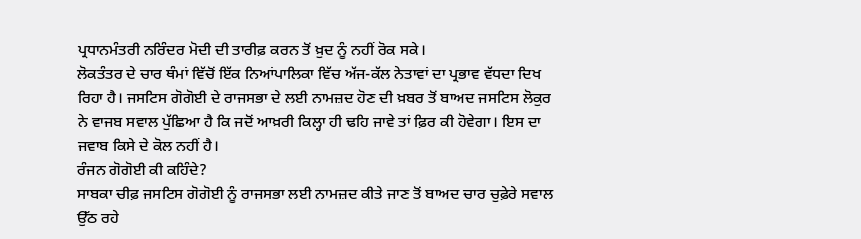ਪ੍ਰਧਾਨਮੰਤਰੀ ਨਰਿੰਦਰ ਮੋਦੀ ਦੀ ਤਾਰੀਫ਼ ਕਰਨ ਤੋਂ ਖ਼ੁਦ ਨੂੰ ਨਹੀਂ ਰੋਕ ਸਕੇ।
ਲੋਕਤੰਤਰ ਦੇ ਚਾਰ ਥੰਮਾਂ ਵਿੱਚੋਂ ਇੱਕ ਨਿਆਂਪਾਲਿਕਾ ਵਿੱਚ ਅੱਜ-ਕੱਲ ਨੇਤਾਵਾਂ ਦਾ ਪ੍ਰਭਾਵ ਵੱਧਦਾ ਦਿਖ ਰਿਹਾ ਹੈ। ਜਸਟਿਸ ਗੋਗੋਈ ਦੇ ਰਾਜਸਭਾ ਦੇ ਲਈ ਨਾਮਜ਼ਦ ਹੋਣ ਦੀ ਖ਼ਬਰ ਤੋਂ ਬਾਅਦ ਜਸਟਿਸ ਲੋਕੁਰ ਨੇ ਵਾਜਬ ਸਵਾਲ ਪੁੱਛਿਆ ਹੈ ਕਿ ਜਦੋਂ ਆਖ਼ਰੀ ਕਿਲ੍ਹਾ ਹੀ ਢਹਿ ਜਾਵੇ ਤਾਂ ਫ਼ਿਰ ਕੀ ਹੋਵੇਗਾ। ਇਸ ਦਾ ਜਵਾਬ ਕਿਸੇ ਦੇ ਕੋਲ ਨਹੀਂ ਹੈ।
ਰੰਜਨ ਗੋਗੋਈ ਕੀ ਕਹਿੰਦੇ?
ਸਾਬਕਾ ਚੀਫ਼ ਜਸਟਿਸ ਗੋਗੋਈ ਨੂੰ ਰਾਜਸਭਾ ਲਈ ਨਾਮਜ਼ਦ ਕੀਤੇ ਜਾਣ ਤੋਂ ਬਾਅਦ ਚਾਰ ਚੁਫ਼ੇਰੇ ਸਵਾਲ ਉੱਠ ਰਹੇ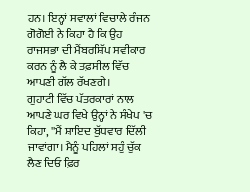ਹਨ। ਇਨ੍ਹਾਂ ਸਵਾਲਾਂ ਵਿਚਾਲੇ ਰੰਜਨ ਗੋਗੋਈ ਨੇ ਕਿਹਾ ਹੈ ਕਿ ਉਹ ਰਾਜਸਭਾ ਦੀ ਮੈਂਬਰਸ਼ਿੱਪ ਸਵੀਕਾਰ ਕਰਨ ਨੂੰ ਲੈ ਕੇ ਤਫ਼ਸੀਲ ਵਿੱਚ ਆਪਣੀ ਗੱਲ ਰੱਖਣਗੇ।
ਗੁਹਾਟੀ ਵਿੱਚ ਪੱਤਰਕਾਰਾਂ ਨਾਲ ਆਪਣੇ ਘਰ ਵਿਖੇ ਉਨ੍ਹਾਂ ਨੇ ਸੰਖੇਪ 'ਚ ਕਿਹਾ, ''ਮੈਂ ਸ਼ਾਇਦ ਬੁੱਧਵਾਰ ਦਿੱਲੀ ਜਾਵਾਂਗਾ। ਮੈਨੂੰ ਪਹਿਲਾਂ ਸਹੁੰ ਚੁੱਕ ਲੈਣ ਦਿਓ ਫ਼ਿਰ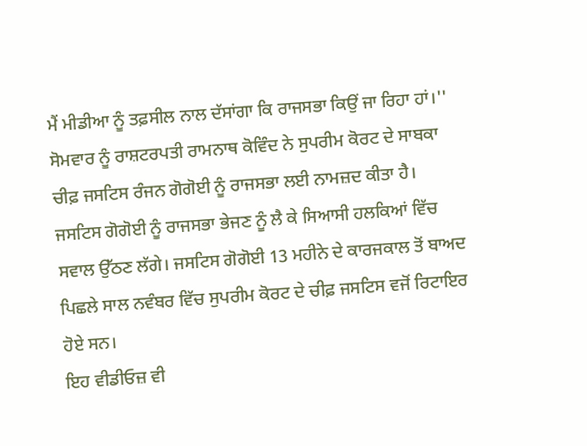ਮੈਂ ਮੀਡੀਆ ਨੂੰ ਤਫ਼ਸੀਲ ਨਾਲ ਦੱਸਾਂਗਾ ਕਿ ਰਾਜਸਭਾ ਕਿਉਂ ਜਾ ਰਿਹਾ ਹਾਂ।''
ਸੋਮਵਾਰ ਨੂੰ ਰਾਸ਼ਟਰਪਤੀ ਰਾਮਨਾਥ ਕੋਵਿੰਦ ਨੇ ਸੁਪਰੀਮ ਕੋਰਟ ਦੇ ਸਾਬਕਾ ਚੀਫ਼ ਜਸਟਿਸ ਰੰਜਨ ਗੋਗੋਈ ਨੂੰ ਰਾਜਸਭਾ ਲਈ ਨਾਮਜ਼ਦ ਕੀਤਾ ਹੈ।
ਜਸਟਿਸ ਗੋਗੋਈ ਨੂੰ ਰਾਜਸਭਾ ਭੇਜਣ ਨੂੰ ਲੈ ਕੇ ਸਿਆਸੀ ਹਲਕਿਆਂ ਵਿੱਚ ਸਵਾਲ ਉੱਠਣ ਲੱਗੇ। ਜਸਟਿਸ ਗੋਗੋਈ 13 ਮਹੀਨੇ ਦੇ ਕਾਰਜਕਾਲ ਤੋਂ ਬਾਅਦ ਪਿਛਲੇ ਸਾਲ ਨਵੰਬਰ ਵਿੱਚ ਸੁਪਰੀਮ ਕੋਰਟ ਦੇ ਚੀਫ਼ ਜਸਟਿਸ ਵਜੋਂ ਰਿਟਾਇਰ ਹੋਏ ਸਨ।
ਇਹ ਵੀਡੀਓਜ਼ ਵੀ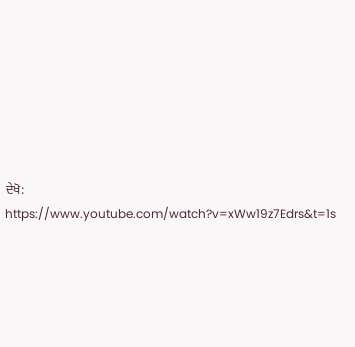ਦੇਖੋ:
https://www.youtube.com/watch?v=xWw19z7Edrs&t=1s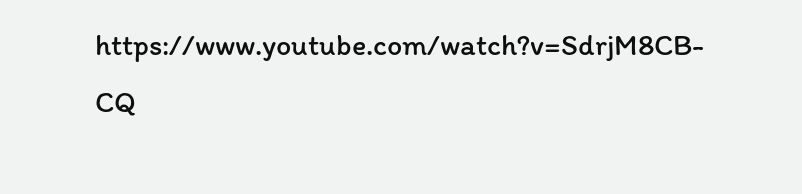https://www.youtube.com/watch?v=SdrjM8CB-CQ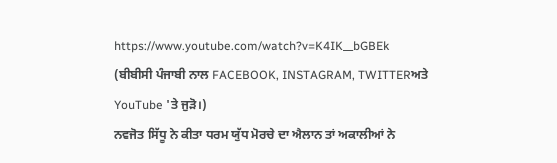https://www.youtube.com/watch?v=K4IK__bGBEk
(ਬੀਬੀਸੀ ਪੰਜਾਬੀ ਨਾਲ FACEBOOK, INSTAGRAM, TWITTERਅਤੇ YouTube 'ਤੇ ਜੁੜੋ।)
ਨਵਜੋਤ ਸਿੱਧੂ ਨੇ ਕੀਤਾ ਧਰਮ ਯੁੱਧ ਮੋਰਚੇ ਦਾ ਐਲਾਨ ਤਾਂ ਅਕਾਲੀਆਂ ਨੇ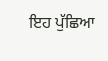ਇਹ ਪੁੱਛਿਆ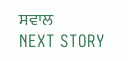ਸਵਾਲ
NEXT STORY